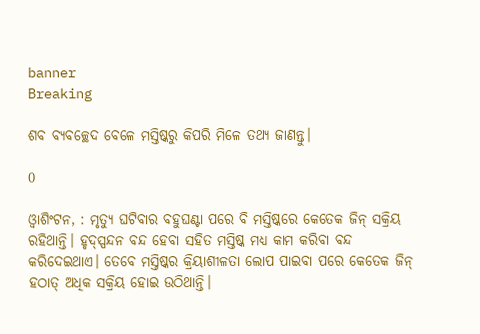banner
Breaking

ଶବ ବ୍ୟବଚ୍ଛେଦ ବେଳେ ମସ୍ତିଷ୍କରୁ କିପରି ମିଳେ ତଥ୍ୟ ଜାଣନ୍ତୁ।

0

ଓ୍ବାଶିଂଟନ, : ମୃତ୍ୟୁ ଘଟିବାର ବହୁଘଣ୍ଟା ପରେ ବି ମସ୍ତିଷ୍କରେ କେତେକ ଜିନ୍‌ ସକ୍ରିୟ ରହିଥାନ୍ତି। ହୃଦ୍‌ସ୍ପନ୍ଦନ ବନ୍ଦ ହେବା ସହିତ ମସ୍ତିଷ୍କ ମଧ୍ୟ କାମ କରିବା ବନ୍ଦ କରିଦେଇଥାଏ। ତେବେ ମସ୍ତିଷ୍କର କ୍ରିୟାଶୀଳତା ଲୋପ ପାଇବା ପରେ କେତେକ ଜିନ୍‌ ହଠାତ୍‌ ଅଧିକ ସକ୍ରିୟ ହୋଇ ଉଠିଥାନ୍ତି।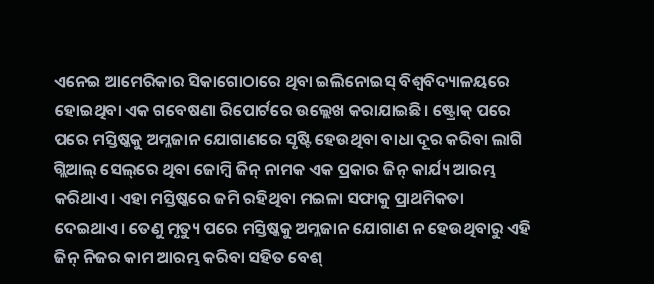ଏନେଇ ଆମେରିକାର ସିକାଗୋଠାରେ ଥିବା ଇଲିନୋଇସ୍‌ ବିଶ୍ୱବିଦ୍ୟାଳୟରେ ହୋଇଥିବା ଏକ ଗବେଷଣା ରିପୋର୍ଟରେ ଉଲ୍ଲେଖ କରାଯାଇଛି। ଷ୍ଟ୍ରୋକ୍‌ ପରେ ପରେ ମସ୍ତିଷ୍କକୁ ଅମ୍ଳଜାନ ଯୋଗାଣରେ ସୃଷ୍ଟି ହେଉଥିବା ବାଧା ଦୂର କରିବା ଲାଗି ଗ୍ଲିଆଲ୍‌ ସେଲ୍‌ରେ ଥିବା ଜୋମ୍ବି ଜିନ୍‌ ନାମକ ଏକ ପ୍ରକାର ଜିନ୍‌ କାର୍ଯ୍ୟ ଆରମ୍ଭ କରିଥାଏ। ଏହା ମସ୍ତିଷ୍କରେ ଜମି ରହିଥିବା ମଇଳା ସଫାକୁ ପ୍ରାଥମିକତା ଦେଇଥାଏ। ତେଣୁ ମୃତ୍ୟୁ ପରେ ମସ୍ତିଷ୍କକୁ ଅମ୍ଳଜାନ ଯୋଗାଣ ନ ହେଉଥିବାରୁ ଏହି ଜିନ୍‌ ନିଜର କାମ ଆରମ୍ଭ କରିବା ସହିତ ବେଶ୍‌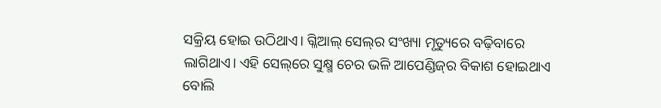ସକ୍ରିୟ ହୋଇ ଉଠିଥାଏ। ଗ୍ଳିଆଲ୍‌ ସେଲ୍‌ର ସଂଖ୍ୟା ମୃତ୍ୟୁରେ ବଢ଼ିବାରେ ଲାଗିଥାଏ। ଏହି ସେଲ୍‌ରେ ସୁକ୍ଷ୍ମ ଚେର ଭଳି ଆପେଣ୍ଡିଜ୍‌ର ବିକାଶ ହୋଇଥାଏ ବୋଲି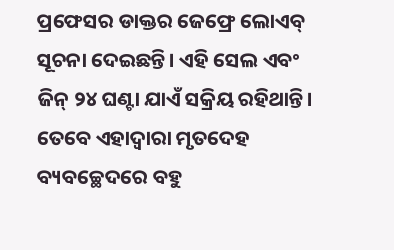ପ୍ରଫେସର ଡାକ୍ତର ଜେଫ୍ରେ ଲୋଏବ୍‌ ସୂଚନା ଦେଇଛନ୍ତି। ଏହି ସେଲ ଏବଂ ଜିନ୍‌ ୨୪ ଘଣ୍ଟା ଯାଏଁ ସକ୍ରିୟ ରହିଥାନ୍ତି। ତେବେ ଏହାଦ୍ୱାରା ମୃତଦେହ ବ୍ୟବଚ୍ଛେଦରେ ବହୁ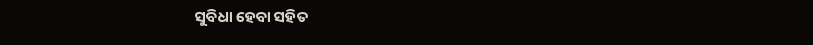ସୁବିଧା ହେବା ସହିତ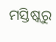ମସ୍ତିଷ୍କରୁ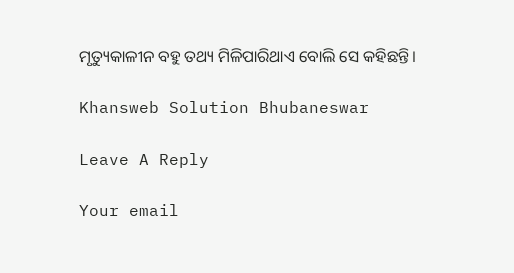ମୃତ୍ୟୁକାଳୀନ ବହୁ ତଥ୍ୟ ମିଳିପାରିଥାଏ ବୋଲି ସେ କହିଛନ୍ତି।

Khansweb Solution Bhubaneswar

Leave A Reply

Your email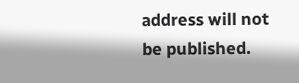address will not be published.